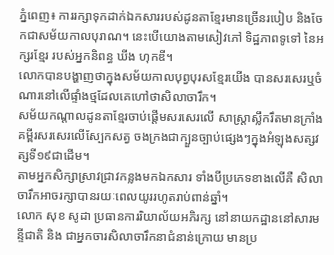ភ្នំពេញ៖ ការរក្សាទុកដាក់ឯកសាររបស់ដូនតាខ្មែរមានច្រើនរបៀប និងចែកជាសម័យកាលបុរាណ។ នេះបើយោងតាមសៀវភៅ ទិដ្ឋភាពទូទៅ នៃអក្សរខ្មែរ របស់អ្នកនិពន្ធ ឃីង ហុកឌី។
លោកបានបង្ហាញថាក្នុងសម័យកាលបុព្វបុរសខ្មែរយើង បានសរសេរឬចំណារនៅលើផ្ទាំងថ្មដែលគេហៅថាសិលាចារឹក។
សម័យកណ្តាលដូនតាខ្មែរចាប់ផ្ដើមសរសេរលើ សាស្ត្រាស្លឹករឹតមានក្រាំងគម្ពីរសរសេរលើស្បែកសត្វ ចងក្រងជាក្បួនច្បាប់ផ្សេងៗក្នុងអំឡុងសត្សវត្សទី១៩ជាដើម។
តាមអ្នកសិក្សាស្រាវជ្រាវកន្លងមកឯកសារ ទាំងបីប្រភេទខាងលើគឺ សិលាចារឹកអាចរក្សាបានរយៈពេលយូររហូតរាប់ពាន់ឆ្នាំ។
លោក សុខ សូដា ប្រធានការរិយាល័យអភិរក្ស នៅនាយកដ្ឋាននៅសារមន្ទីជាតិ និង ជាអ្នកចារសិលាចារឹកនាជំនាន់ក្រោយ មានប្រ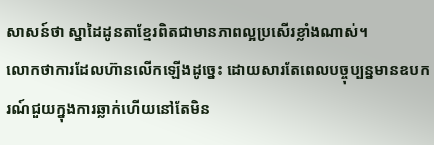សាសន៍ថា ស្នាដៃដូនតាខ្មែរពិតជាមានភាពល្អប្រសើរខ្លាំងណាស់។
លោកថាការដែលហ៊ានលើកឡើងដូច្នេះ ដោយសារតែពេលបច្ចុប្បន្នមានឧបករណ៍ជួយក្នុងការឆ្លាក់ហើយនៅតែមិន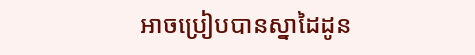អាចប្រៀបបានស្នាដៃដូន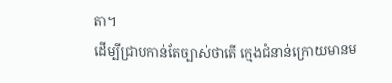តា។
ដើម្បីជ្រាបកាន់តែច្បាស់ថាតើ ក្មេងជំនាន់ក្រោយមានម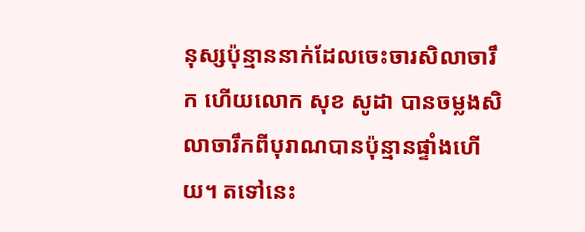នុស្សប៉ុន្មាននាក់ដែលចេះចារសិលាចារឹក ហើយលោក សុខ សូដា បានចម្លងសិលាចារឹកពីបុរាណបានប៉ុន្មានផ្ទាំងហើយ។ តទៅនេះ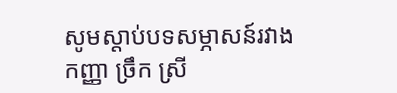សូមស្ដាប់បទសម្ភាសន៍រវាងកញ្ញា ច្រឹក ស្រី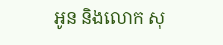អូន និងលោក សុ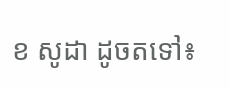ខ សូដា ដូចតទៅ៖